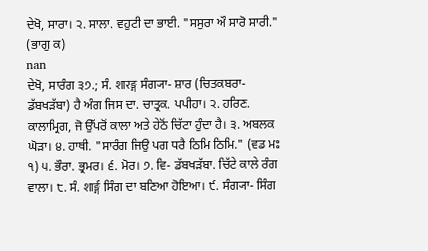ਦੇਖੋ, ਸਾਰਾ। ੨. ਸਾਲਾ. ਵਹੁਟੀ ਦਾ ਭਾਈ. "ਸਸੁਰਾ ਔ ਸਾਰੋ ਸਾਰੀ." (ਭਾਗੁ ਕ)
nan
ਦੇਖੋ, ਸਾਰੰਗ ੩੭.; ਸੰ. शारङ्ग ਸੰਗ੍ਯਾ- ਸ਼ਾਰ (ਚਿਤਕਬਰਾ- ਡੱਬਖੜੱਬਾ) ਹੈ ਅੰਗ ਜਿਸ ਦਾ. ਚਾਤ੍ਰਕ. ਪਪੀਹਾ। ੨. ਹਰਿਣ. ਕਾਲਾਮ੍ਰਿਗ, ਜੋ ਉੱਪਰੋਂ ਕਾਲਾ ਅਤੇ ਹੇਠੋਂ ਚਿੱਟਾ ਹੁੰਦਾ ਹੈ। ੩. ਅਬਲਕ ਘੋੜਾ। ੪. ਹਾਥੀ. "ਸਾਰੰਗ ਜਿਉ ਪਗ ਧਰੈ ਠਿਮਿ ਠਿਮਿ." (ਵਡ ਮਃ ੧) ੫. ਭੌਰਾ. ਭ੍ਰਮਰ। ੬. ਮੋਰ। ੭. ਵਿ- ਡੱਬਖੜੱਬਾ. ਚਿੱਟੇ ਕਾਲੇ ਰੰਗ ਵਾਲਾ। ੮. ਸੰ. शार्ङ्ग ਸਿੰਗ ਦਾ ਬਣਿਆ ਹੋਇਆ। ੯. ਸੰਗ੍ਯਾ- ਸਿੰਗ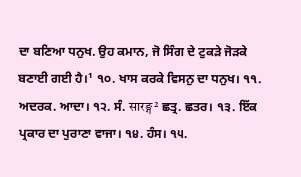ਦਾ ਬਣਿਆ ਧਨੁਖ. ਉਹ ਕਮਾਨ, ਜੋ ਸਿੰਗ ਦੇ ਟੁਕੜੇ ਜੋੜਕੇ ਬਣਾਈ ਗਈ ਹੈ।¹ ੧੦. ਖਾਸ ਕਰਕੇ ਵਿਸਨੁ ਦਾ ਧਨੁਖ। ੧੧. ਅਦਰਕ. ਆਦਾ। ੧੨. ਸੰ. सारङ्ग² ਛਤ੍ਰ. ਛਤਰ। ੧੩. ਇੱਕ ਪ੍ਰਕਾਰ ਦਾ ਪੁਰਾਣਾ ਵਾਜਾ। ੧੪. ਹੰਸ। ੧੫.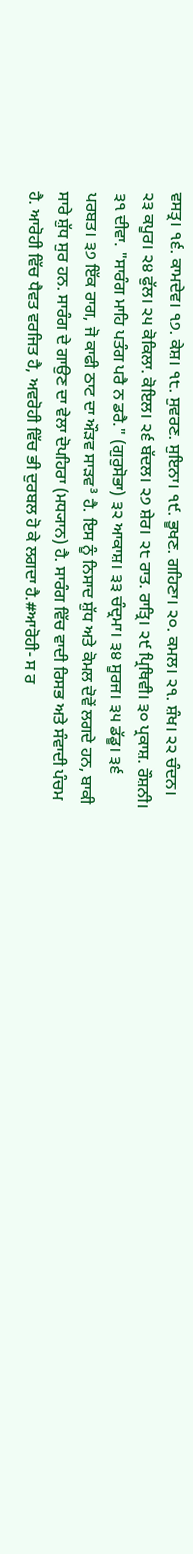ਵਸਤ੍ਰ। ੧੬. ਕਾਮਦੇਵ। ੧੭. ਕੇਸ਼। ੧੮. ਸੁਵਰਣ. ਸੁਇਨਾ। ੧੯. ਭੂਖਣ. ਗਹਿਣਾ। ੨੦. ਕਮਲ। ੨੧. ਸ਼ੰਖ। ੨੨ ਚੰਦਨ। ੨੩ ਕਪੂਰ। ੨੪ ਫੁੱਲ। ੨੫ ਕੋਕਿਲਾ. ਕੋਇਲ। ੨੬ ਬੱਦਲ। ੨੭ ਸ਼ੇਰ। ੨੮ ਰਾਤ. ਰਾਤ੍ਰਿ। ੨੯ ਪ੍ਰਿਥਿਵੀ। ੩੦ ਪ੍ਰਕਾਸ਼. ਰੌਸ਼ਨੀ। ੩੧ ਦੀਵਾ. "ਸਾਰੰਗ ਮਾਹਿ ਪਤੰਗ ਪਰੈ ਨ ਡਰੈ." (ਗੁਰੁਸੋਭਾ) ੩੨ ਆਕਾਸ਼। ੩੩ ਚੰਦ੍ਰਮਾ। ੩੪ ਸੂਰਜ। ੩੫ ਡੱਡੂ। ੩੬ ਪਰਬਤ। ੩੭ ਇੱਕ ਰਾਗ, ਜੋ ਕਾਫੀ ਠਾਟ ਦਾ ਔੜਵ ਸਾੜਵ³ ਹੈ. ਇਸ ਨੂੰ ਨਿਸਾਦ ਸ਼ੁੱਧ ਅਤੇ ਕੋਮਲ ਦੋਵੇਂ ਲਗਦੇ ਹਨ, ਬਾਕੀ ਸਾਰੇ ਸ਼ੁੱਧ ਸੁਰ ਹਨ. ਸਾਰੰਗ ਦੇ ਗਾਉਣ ਦਾ ਵੇਲਾ ਦੋਪਹਿਰਾ (ਮਧ੍ਯਾਨ) ਹੈ. ਸਾਰੰਗ ਵਿੱਚ ਵਾਦੀ ਰਿਸਭ ਅਤੇ ਸੰਵਾਦੀ ਪੰਚਮ ਹੈ. ਆਰੋਹੀ ਵਿੱਚ ਧੈਵਤ ਵਰਜਿਤ ਹੈ, ਅਵਰੋਹੀ ਵਿੱਚ ਭੀ ਦੁਰਬਲ ਹੋ ਕੇ ਲਗਦਾ ਹੈ.#ਆਰੋਹੀ- ਸ ਰ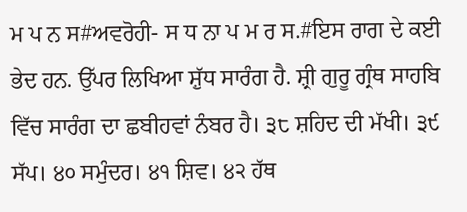ਮ ਪ ਨ ਸ#ਅਵਰੋਹੀ- ਸ ਧ ਨਾ ਪ ਮ ਰ ਸ.#ਇਸ ਰਾਗ ਦੇ ਕਈ ਭੇਦ ਹਨ. ਉੱਪਰ ਲਿਖਿਆ ਸ਼ੁੱਧ ਸਾਰੰਗ ਹੈ. ਸ਼੍ਰੀ ਗੁਰੂ ਗ੍ਰੰਥ ਸਾਹਬਿ ਵਿੱਚ ਸਾਰੰਗ ਦਾ ਛਬੀਹਵਾਂ ਨੰਬਰ ਹੈ। ੩੮ ਸ਼ਹਿਦ ਦੀ ਮੱਖੀ। ੩੯ ਸੱਪ। ੪੦ ਸਮੁੰਦਰ। ੪੧ ਸ਼ਿਵ। ੪੨ ਹੱਥ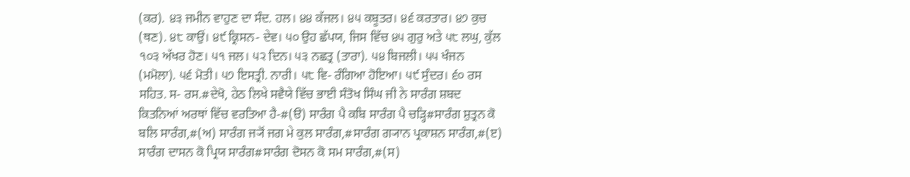(ਕਰ). ੪੩ ਜਮੀਨ ਵਾਹੁਣ ਦਾ ਸੰਦ. ਹਲ। ੪੪ ਕੱਜਲ। ੪੫ ਕਬੂਤਰ। ੪੬ ਕਰਤਾਰ। ੪੭ ਕੁਚ (ਥਣ). ੪੮ ਕਾਉਂ। ੪੯ ਕ੍ਰਿਸਨ- ਦੇਵ। ੫੦ ਉਹ ਛੱਪਯ, ਜਿਸ ਵਿੱਚ ੪੫ ਗੁਰੁ ਅਤੇ ੫੮ ਲਘੁ, ਕੁੱਲ ੧੦੩ ਅੱਖਰ ਹੋਣ। ੫੧ ਜਲ। ੫੨ ਦਿਨ। ੫੩ ਨਛਤ੍ਰ (ਤਾਰਾ). ੫੪ ਬਿਜਲੀ। ੫੫ ਖੰਜਨ (ਮਮੋਲਾ). ੫੬ ਮੋਤੀ। ੫੭ ਇਸਤ੍ਰੀ. ਨਾਰੀ। ੫੮ ਵਿ- ਰੰਗਿਆ ਹੋਇਆ। ੫੯ ਸੁੰਦਰ। ੬੦ ਰਸ ਸਹਿਤ. ਸ- ਰਸ.#ਦੇਖੋ, ਹੇਠ ਲਿਖੇ ਸਵੈਯੇ ਵਿੱਚ ਭਾਈ ਸੰਤੋਖ ਸਿੰਘ ਜੀ ਨੇ ਸਾਰੰਗ ਸ਼ਬਦ ਕਿਤਨਿਆਂ ਅਰਥਾਂ ਵਿੱਚ ਵਰਤਿਆ ਹੈ-#(ੳ) ਸਾਰੰਗ ਪੈ ਕਬਿ ਸਾਰੰਗ ਪੈ ਚੜ੍ਹਿ#ਸਾਰੰਗ ਸ਼ੁਤ੍ਰਨ ਕੋ ਬਲਿ ਸਾਰੰਗ,#(ਅ) ਸਾਰੰਗ ਜ੍ਯੋਂ ਜਗ ਮੇ ਕੁਲ ਸਾਰੰਗ,#ਸਾਰੰਗ ਗ੍ਯਾਨ ਪ੍ਰਕਾਸ਼ਨ ਸਾਰੰਗ,#(ੲ) ਸਾਰੰਗ ਦਾਸਨ ਕੋ ਪ੍ਰਿਯ ਸਾਰੰਗ#ਸਾਰੰਗ ਦੋਸਨ ਕੋ ਸਮ ਸਾਰੰਗ,#(ਸ)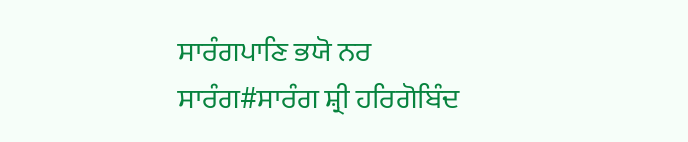ਸਾਰੰਗਪਾਣਿ ਭਯੋ ਨਰ ਸਾਰੰਗ#ਸਾਰੰਗ ਸ਼੍ਰੀ ਹਰਿਗੋਬਿੰਦ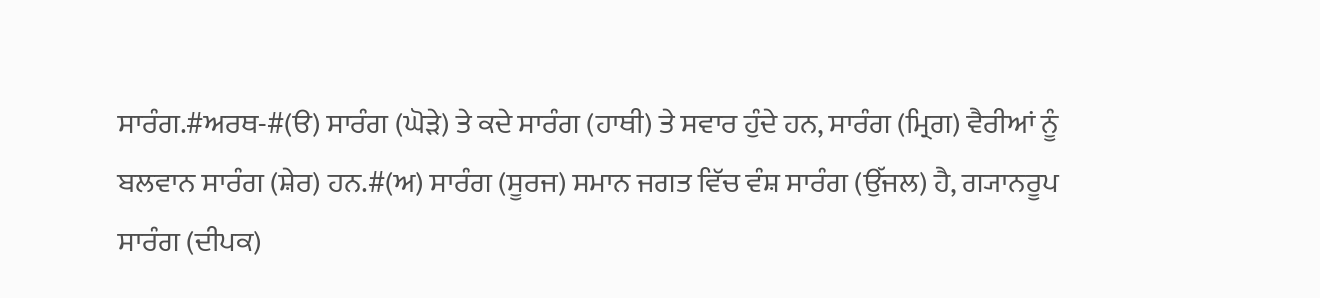ਸਾਰੰਗ.#ਅਰਥ-#(ੳ) ਸਾਰੰਗ (ਘੋੜੇ) ਤੇ ਕਦੇ ਸਾਰੰਗ (ਹਾਥੀ) ਤੇ ਸਵਾਰ ਹੁੰਦੇ ਹਨ, ਸਾਰੰਗ (ਮ੍ਰਿਗ) ਵੈਰੀਆਂ ਨੂੰ ਬਲਵਾਨ ਸਾਰੰਗ (ਸ਼ੇਰ) ਹਨ.#(ਅ) ਸਾਰੰਗ (ਸੂਰਜ) ਸਮਾਨ ਜਗਤ ਵਿੱਚ ਵੰਸ਼ ਸਾਰੰਗ (ਉੱਜਲ) ਹੈ, ਗ੍ਯਾਨਰੂਪ ਸਾਰੰਗ (ਦੀਪਕ)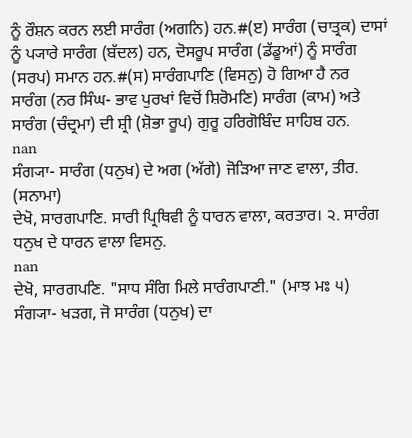ਨੂੰ ਰੌਸ਼ਨ ਕਰਨ ਲਈ ਸਾਰੰਗ (ਅਗਨਿ) ਹਨ.#(ੲ) ਸਾਰੰਗ (ਚਾਤ੍ਰਕ) ਦਾਸਾਂ ਨੂੰ ਪ੍ਯਾਰੇ ਸਾਰੰਗ (ਬੱਦਲ) ਹਨ, ਦੋਸਰੂਪ ਸਾਰੰਗ (ਡੱਡੂਆਂ) ਨੂੰ ਸਾਰੰਗ (ਸਰਪ) ਸਮਾਨ ਹਨ.#(ਸ) ਸਾਰੰਗਪਾਣਿ (ਵਿਸਨੁ) ਹੋ ਗਿਆ ਹੈ ਨਰ ਸਾਰੰਗ (ਨਰ ਸਿੰਘ- ਭਾਵ ਪੁਰਖਾਂ ਵਿਚੋਂ ਸ਼ਿਰੋਮਣਿ) ਸਾਰੰਗ (ਕਾਮ) ਅਤੇ ਸਾਰੰਗ (ਚੰਦ੍ਰਮਾ) ਦੀ ਸ਼੍ਰੀ (ਸ਼ੋਭਾ ਰੂਪ) ਗੁਰੂ ਹਰਿਗੋਬਿੰਦ ਸਾਹਿਬ ਹਨ.
nan
ਸੰਗ੍ਯਾ- ਸਾਰੰਗ (ਧਨੁਖ) ਦੇ ਅਗ (ਅੱਗੇ) ਜੋੜਿਆ ਜਾਣ ਵਾਲਾ, ਤੀਰ. (ਸਨਾਮਾ)
ਦੇਖੋ, ਸਾਰਗਪਾਣਿ. ਸਾਰੀ ਪ੍ਰਿਥਿਵੀ ਨੂੰ ਧਾਰਨ ਵਾਲਾ, ਕਰਤਾਰ। ੨. ਸਾਰੰਗ ਧਨੁਖ ਦੇ ਧਾਰਨ ਵਾਲਾ ਵਿਸਨੁ.
nan
ਦੇਖੋ, ਸਾਰਗਪਣਿ. "ਸਾਧ ਸੰਗਿ ਮਿਲੇ ਸਾਰੰਗਪਾਣੀ." (ਮਾਝ ਮਃ ੫)
ਸੰਗ੍ਯਾ- ਖੜਗ, ਜੋ ਸਾਰੰਗ (ਧਨੁਖ) ਦਾ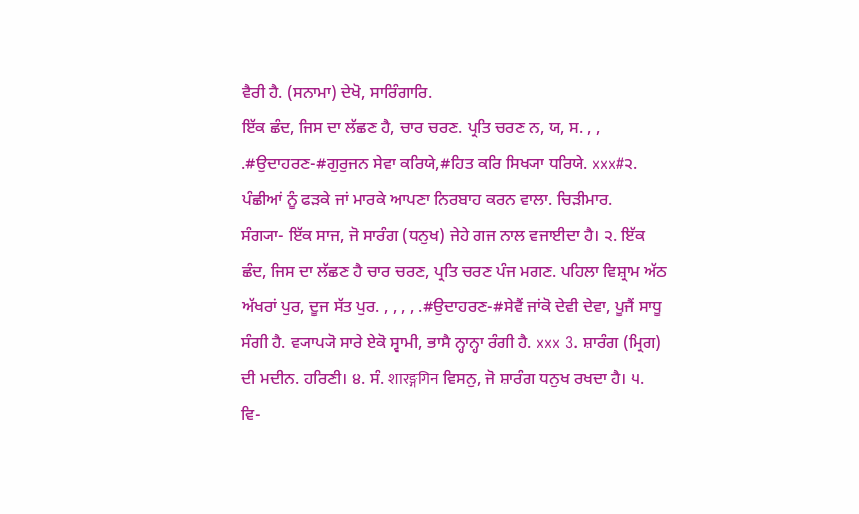ਵੈਰੀ ਹੈ. (ਸਨਾਮਾ) ਦੇਖੋ, ਸਾਰਿੰਗਾਰਿ.
ਇੱਕ ਛੰਦ, ਜਿਸ ਦਾ ਲੱਛਣ ਹੈ, ਚਾਰ ਚਰਣ. ਪ੍ਰਤਿ ਚਰਣ ਨ, ਯ, ਸ. , , .#ਉਦਾਹਰਣ-#ਗੁਰੁਜਨ ਸੇਵਾ ਕਰਿਯੇ,#ਹਿਤ ਕਰਿ ਸਿਖ੍ਯਾ ਧਰਿਯੇ. xxx#੨. ਪੰਛੀਆਂ ਨੂੰ ਫੜਕੇ ਜਾਂ ਮਾਰਕੇ ਆਪਣਾ ਨਿਰਬਾਹ ਕਰਨ ਵਾਲਾ. ਚਿੜੀਮਾਰ.
ਸੰਗ੍ਯਾ- ਇੱਕ ਸਾਜ, ਜੋ ਸਾਰੰਗ (ਧਨੁਖ) ਜੇਹੇ ਗਜ ਨਾਲ ਵਜਾਈਦਾ ਹੈ। ੨. ਇੱਕ ਛੰਦ, ਜਿਸ ਦਾ ਲੱਛਣ ਹੈ ਚਾਰ ਚਰਣ, ਪ੍ਰਤਿ ਚਰਣ ਪੰਜ ਮਗਣ. ਪਹਿਲਾ ਵਿਸ਼੍ਰਾਮ ਅੱਠ ਅੱਖਰਾਂ ਪੁਰ, ਦੂਜ ਸੱਤ ਪੁਰ. , , , , .#ਉਦਾਹਰਣ-#ਸੇਵੈਂ ਜਾਂਕੋ ਦੇਵੀ ਦੇਵਾ, ਪੂਜੈਂ ਸਾਧੂ ਸੰਗੀ ਹੈ. ਵ੍ਯਾਪ੍ਯੋ ਸਾਰੇ ਏਕੋ ਸ੍ਵਾਮੀ, ਭਾਸੈ ਨ੍ਹਾਨ੍ਹਾ ਰੰਗੀ ਹੈ. xxx 3. ਸ਼ਾਰੰਗ (ਮ੍ਰਿਗ) ਦੀ ਮਦੀਨ. ਹਰਿਣੀ। ੪. ਸੰ. शारङ्गगिन ਵਿਸਨੁ, ਜੋ ਸ਼ਾਰੰਗ ਧਨੁਖ ਰਖਦਾ ਹੈ। ੫. ਵਿ-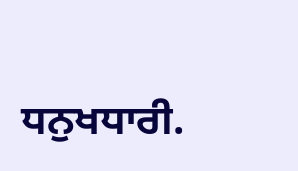ਧਨੁਖਧਾਰੀ.